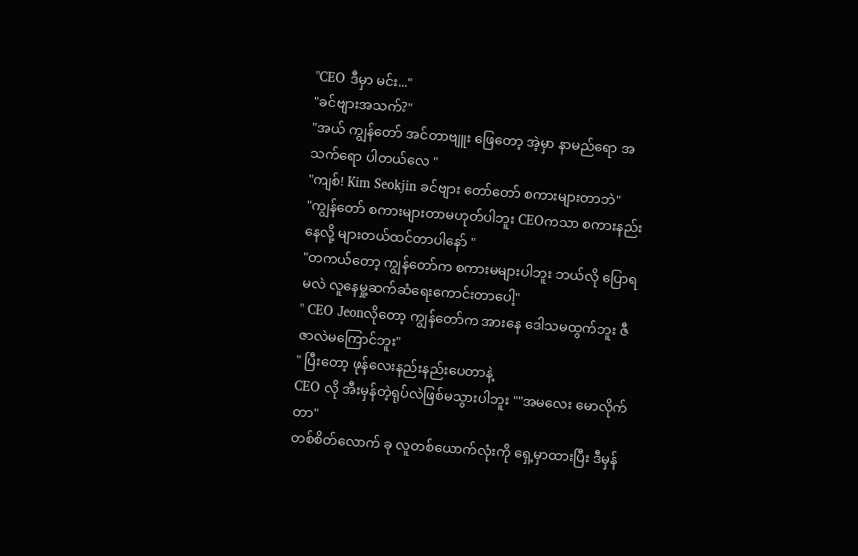"CEO ဒီမှာ မင်း..."
"ခင်ဗျားအသက်?"
"အယ် ကျွန်တော် အင်တာဗျူး ဖြေတော့ အဲ့မှာ နာမည်ရော အသက်ရော ပါတယ်လေ "
"ကျစ်! Kim Seokjin ခင်ဗျား တော်တော် စကားများတာဘဲ"
"ကျွန်တော် စကားများတာမဟုတ်ပါဘူး CEOကသာ စကားနည်းနေလို့ များတယ်ထင်တာပါနော် "
"တကယ်တော့ ကျွန်တော်က စကားမများပါဘူး ဘယ်လို ပြောရမလဲ လူနေမှု့ဆက်ဆံရေးကောင်းတာပေါ့"
" CEO Jeonလိုတော့ ကျွန်တော်က အားနေ ဒေါသမထွက်ဘူး ဇီဇာလဲမကြောင်ဘူး"
" ပြီးတော့ ဖုန်လေးနည်းနည်းပေတာနဲ့
CEO လို အီးမှန်တဲ့ရုပ်လဲဖြစ်မသွားပါဘူး ""အမလေး မောလိုက်တာ"
တစ်စိတ်လောက် ခု လူတစ်ယောက်လုံးကို ရှေ့မှာထားပြီး ဒီမှန်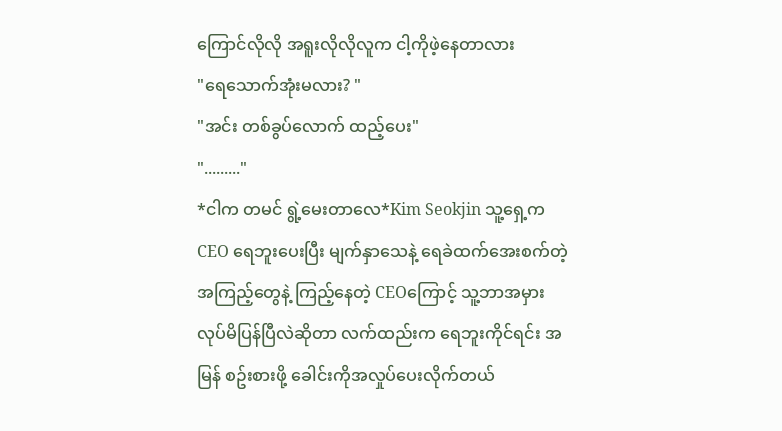ကြောင်လိုလို အရူးလိုလိုလူက ငါ့ကိုဖဲ့နေတာလား
"ရေသောက်အုံးမလား? "
"အင်း တစ်ခွပ်လောက် ထည့်ပေး"
"........."
*ငါက တမင် ရွဲ့မေးတာလေ*Kim Seokjin သူ့ရှေ့ကCEO ရေဘူးပေးပြီး မျက်နှာသေနဲ့ ရေခဲထက်အေးစက်တဲ့အကြည့်တွေနဲ့ ကြည့်နေတဲ့ CEOကြောင့် သူ့ဘာအမှားလုပ်မိပြန်ပြီလဲဆိုတာ လက်ထည်းက ရေဘူးကိုင်ရင်း အမြန် စဥ်းစားဖို့ ခေါင်းကိုအလှုပ်ပေးလိုက်တယ်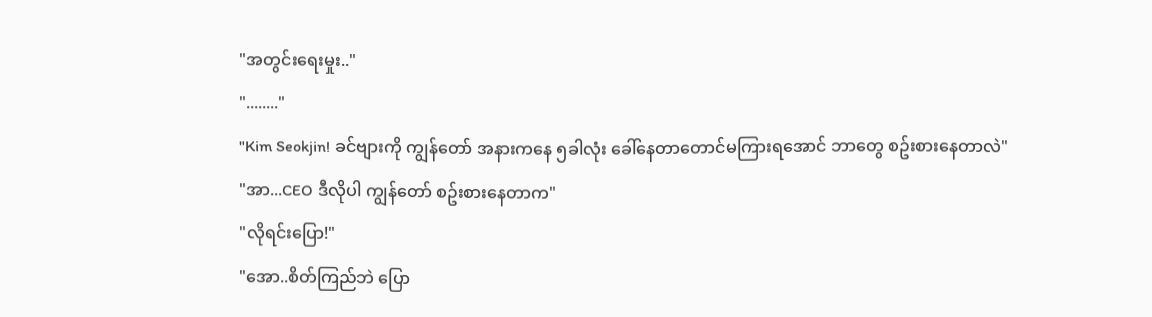"အတွင်းရေးမှုး.."
"........"
"Kim Seokjin! ခင်ဗျားကို ကျွန်တော် အနားကနေ ၅ခါလုံး ခေါ်နေတာတောင်မကြားရအောင် ဘာတွေ စဥ်းစားနေတာလဲ"
"အာ...CEO ဒီလိုပါ ကျွန်တော် စဥ်းစားနေတာက"
"လိုရင်းပြော!"
"အော..စိတ်ကြည်ဘဲ ပြော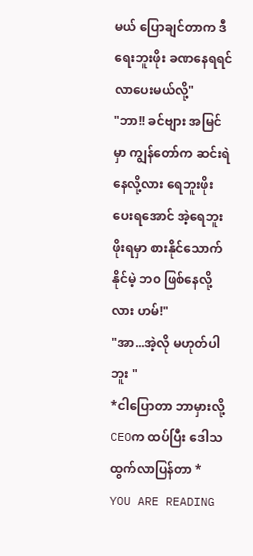မယ် ပြောချင်တာက ဒီရေးဘူးဖိုး ခဏနေရရင် လာပေးမယ်လို့"
"ဘာ!! ခင်ဗျား အမြင်မှာ ကျွန်တော်က ဆင်းရဲနေလို့လား ရေဘူးဖိုးပေးရအောင် အဲ့ရေဘူးဖိုးရမှာ စားနိုင်သောက်နိုင်မဲ့ ဘ၀ ဖြစ်နေလို့လား ဟမ်!"
"အာ...အဲ့လို မဟုတ်ပါဘူး "
*ငါပြောတာ ဘာမှားလို့ CEOက ထပ်ပြီး ဒေါသထွက်လာပြန်တာ *
YOU ARE READING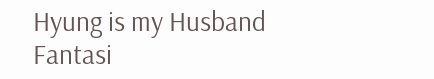Hyung is my Husband
Fantasi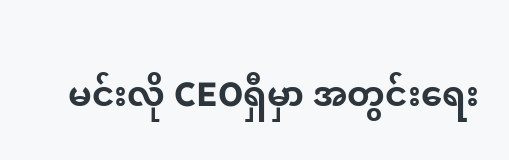မင်းလို CEOရှီမှာ အတွင်းရေး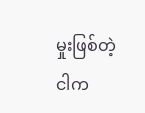မှုးဖြစ်တဲ့ ငါက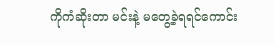ကိုကံဆိုးတာ မင်းနဲ့ မတွေ့ခဲ့ရရင်ကောင်း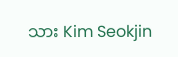သား Kim Seokjin